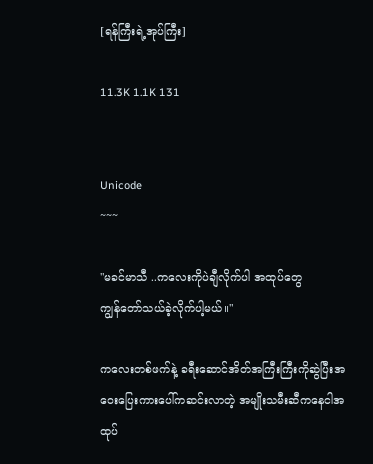[ရန်ကြီးရဲ့အုပ်ကြီး]

11.3K 1.1K 131


Unicode
~~~

"မခင်မာသီ ..ကလေးကိုပဲချီလိုက်ပါ အထုပ်တွေ
ကျွန်တော်သယ်ခဲ့လိုက်ပါ့မယ်။"

ကလေးတစ်ဖက်နဲ့ ခရီးဆောင်အိတ်အကြီးကြီးကိုဆွဲပြီးအဝေးပြေးကားပေါ်ကဆင်းလာတဲ့ အမျိုးသမီးဆီကနေငါအထုပ်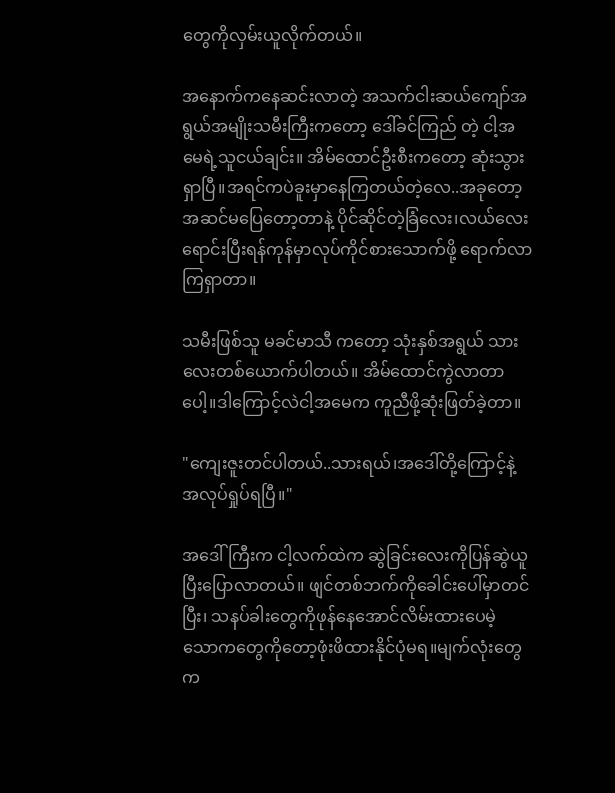တွေကိုလှမ်းယူလိုက်တယ်။

အနောက်ကနေဆင်းလာတဲ့ အသက်ငါးဆယ်ကျော်အရွယ်အမျိုးသမီးကြီးကတော့ ဒေါ်ခင်ကြည် တဲ့ ငါ့အမေရဲ့သူငယ်ချင်း။ အိမ်ထောင်ဦးစီးကတော့ ဆုံးသွားရှာပြီ။အရင်ကပဲခူးမှာနေကြတယ်တဲ့လေ..အခုတော့အဆင်မပြေတော့တာနဲ့ ပိုင်ဆိုင်တဲ့ခြံလေး၊လယ်လေးရောင်းပြီးရန်ကုန်မှာလုပ်ကိုင်စားသောက်ဖို့ ရောက်လာကြရှာတာ။

သမီးဖြစ်သူ မခင်မာသီ ကတော့ သုံးနှစ်အရွယ် သားလေးတစ်ယောက်ပါတယ်။ အိမ်ထောင်ကွဲလာတာပေါ့။ဒါကြောင့်လဲငါ့အမေက ကူညီဖို့ဆုံးဖြတ်ခဲ့တာ။

"ကျေးဇူးတင်ပါတယ်..သားရယ်၊အဒေါ်တို့ကြောင့်နဲ့အလုပ်ရှုပ်ရပြီ။"

အဒေါ်ကြီးက ငါ့လက်ထဲက ဆွဲခြင်းလေးကိုပြန်ဆွဲယူပြီးပြောလာတယ်။ ဖျင်တစ်ဘက်ကိုခေါင်းပေါ်မှာတင်ပြီး၊ သနပ်ခါးတွေကိုဖုန်နေအောင်လိမ်းထားပေမဲ့ သောကတွေကိုတော့ဖုံးဖိထားနိုင်ပုံမရ။မျက်လုံးတွေက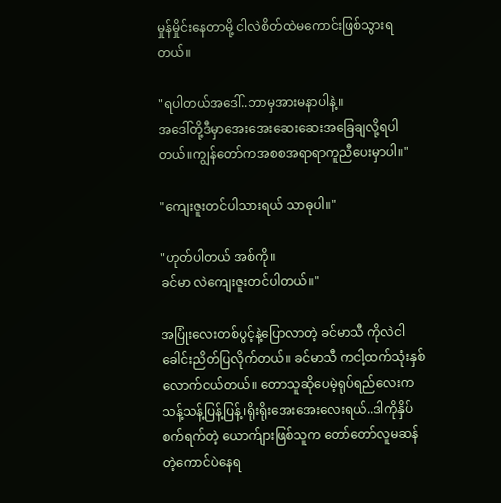မှုန်မှိုင်းနေတာမို့ ငါလဲစိတ်ထဲမကောင်းဖြစ်သွားရတယ်။

"ရပါတယ်အဒေါ်..ဘာမှအားမနာပါနဲ့။
အဒေါ်တို့ဒီမှာအေးအေးဆေးဆေးအခြေချလို့ရပါတယ်။ကျွန်တော်ကအစစအရာရာကူညီပေးမှာပါ။"

"ကျေးဇူးတင်ပါသားရယ် သာဓုပါ။"

"ဟုတ်ပါတယ် အစ်ကို။
ခင်မာ လဲကျေးဇူးတင်ပါတယ်။"

အပြုံးလေးတစ်ပွင့်နဲ့ပြောလာတဲ့ ခင်မာသီ ကိုလဲငါခေါင်းညိတ်ပြလိုက်တယ်။ ခင်မာသီ ကငါ့ထက်သုံးနှစ်လောက်ငယ်တယ်။ တောသူဆိုပေမဲ့ရုပ်ရည်လေးက သန့်သန့်ပြန့်ပြန့်၊ရိုးရိုးအေးအေးလေးရယ်..ဒါကိုနှိပ်စက်ရက်တဲ့ ယောက်ျားဖြစ်သူက တော်တော်လူမဆန်တဲ့ကောင်ပဲနေရ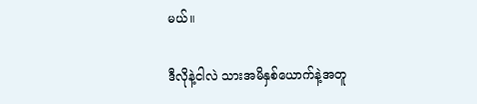မယ်။

ဒီလိုနဲ့ငါလဲ သားအမိနှစ်ယောက်နဲ့အတူ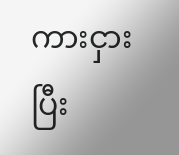ကားငှားပြီး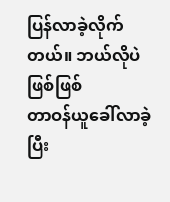ပြန်လာခဲ့လိုက်တယ်။ ဘယ်လိုပဲဖြစ်ဖြစ်
တာဝန်ယူခေါ်လာခဲ့ပြီး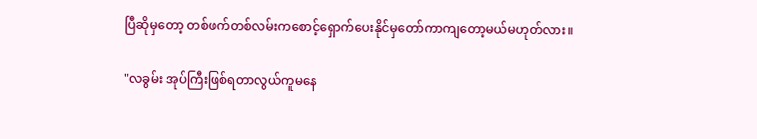ပြီဆိုမှတော့ တစ်ဖက်တစ်လမ်းကစောင့်ရှောက်ပေးနိုင်မှတော်ကာကျတော့မယ်မဟုတ်လား။

"လခွမ်း အုပ်ကြီးဖြစ်ရတာလွယ်ကူမနေ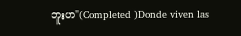ဘူးဟ"(Completed )Donde viven las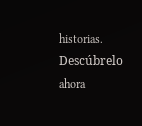historias. Descúbrelo ahora